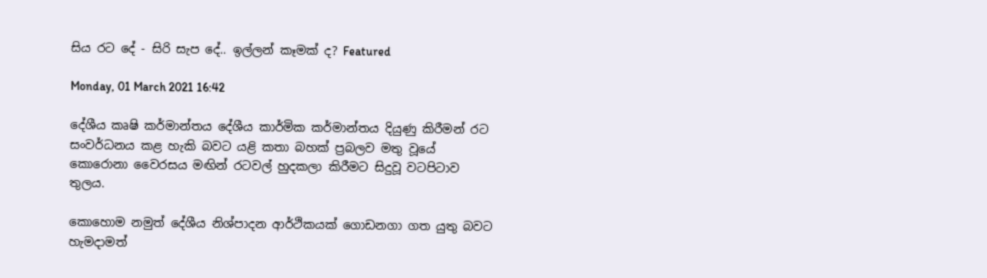සිය රට දේ - සිරි සැප දේ.. ඉල්ලන් කෑමක් ද? Featured

Monday, 01 March 2021 16:42

දේශීය කෘෂි කර්මාන්තය දේශීය කාර්මික කර්මාන්තය දියුණු කිරීමන් රට සංවර්ධනය කළ හැකි බවට යළි කතා බහක් ප්‍රබලව මතු වූයේ කොරොනා වෛරසය මඟින් රටවල් හුදකලා කිරීමට සිදුවූ වටපිටාව තුලය.

කොහොම නමුත් දේශීය නිශ්පාදන ආර්ථිකයක් ගොඩනගා ගත යුතු බවට හැමදාමත්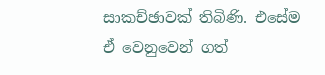සාකච්ඡාවක් තිබිණි. එසේම ඒ වෙනුවෙන් ගත්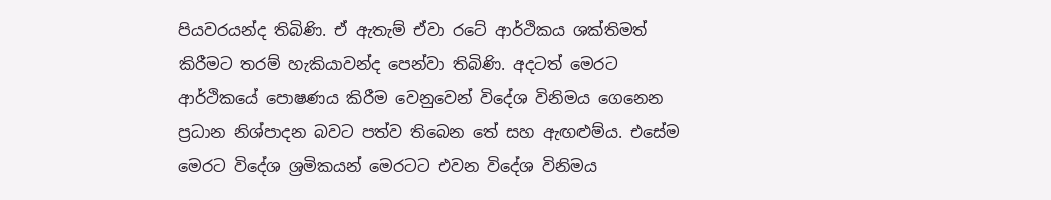පියවරයන්ද තිබිණි. ඒ ඇතැම් ඒවා රටේ ආර්ථිකය ශක්තිමත් කිරීමට තරම් හැකියාවන්ද පෙන්වා තිබිණි. අදටත් මෙරට ආර්ථිකයේ පොෂණය කිරීම වෙනුවෙන් විදේශ විනිමය ගෙනෙන ප්‍රධාන නිශ්පාදන බවට පත්ව තිබෙන තේ සහ ඇඟළුම්ය. එසේම මෙරට විදේශ ශ්‍රමිකයන් මෙරටට එවන විදේශ විනිමය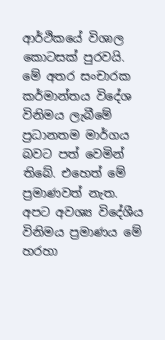ආර්ථිකයේ විශාල කොටසක් පුරවයි. මේ අතර සංචාරක කර්මාන්තය විදේශ විනිමය ලැබීමේ ප්‍රධානතම මාර්ගය බවට පත් වෙමින් තිබේ. එහෙත් මේ ප්‍රමාණවත් නැත. අපට අවශ්‍ය විදේශීය විනිමය ප්‍රමාණය මේ හරහා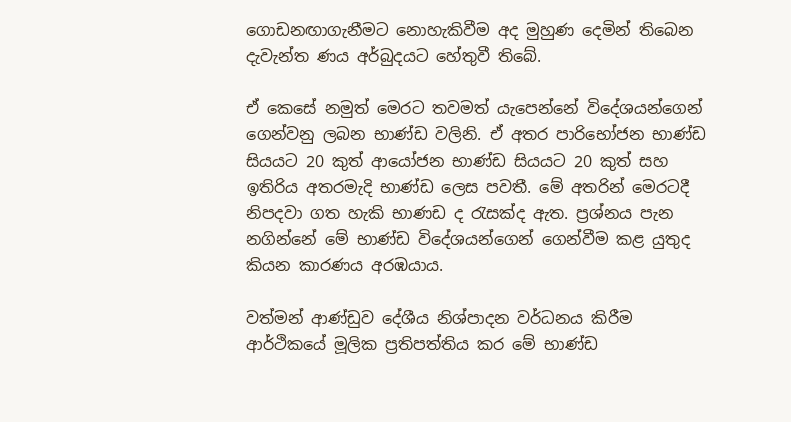ගොඩනඟාගැනීමට නොහැකිවීම අද මුහුණ දෙමින් තිබෙන දැවැන්ත ණය අර්බුදයට හේතුවී තිබේ.

ඒ කෙසේ නමුත් මෙරට තවමත් යැපෙන්නේ විදේශයන්ගෙන් ගෙන්වනු ලබන භාණ්ඩ වලිනි. ඒ අතර පාරිභෝජන භාණ්ඩ සියයට 20 කුත් ආයෝජන භාණ්ඩ සියයට 20 කුත් සහ ඉතිරිය අතරමැදි භාණ්ඩ ලෙස පවතී. මේ අතරින් මෙරටදී නිපදවා ගත හැකි භාණඩ ද රැසක්ද ඇත. ප්‍රශ්නය පැන නගින්නේ මේ භාණ්ඩ විදේශයන්ගෙන් ගෙන්වීම කළ යුතුද කියන කාරණය අරඹයාය.

වත්මන් ආණ්ඩුව දේශීය නිශ්පාදන වර්ධනය කිරීම ආර්ථිකයේ මූලික ප්‍රතිපත්තිය කර මේ භාණ්ඩ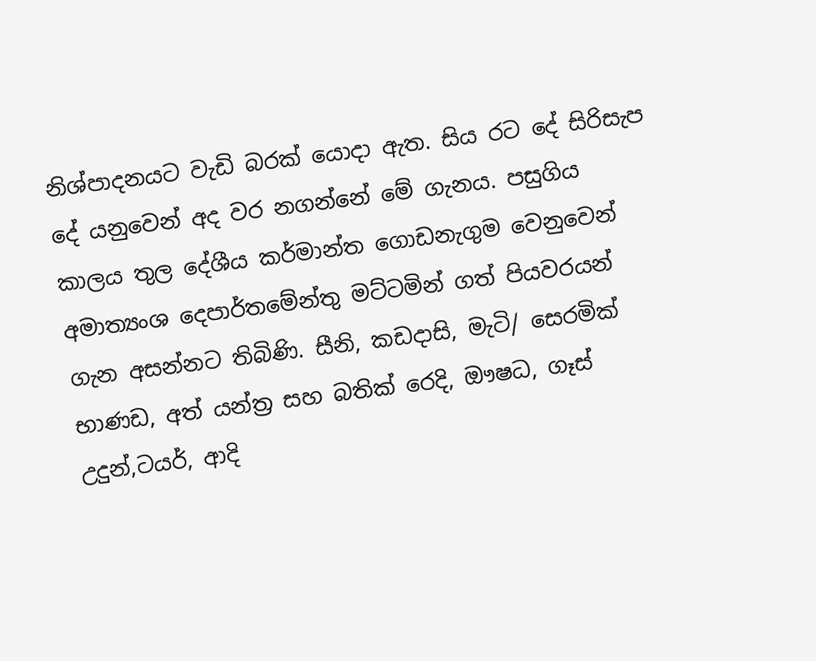නිශ්පාදනයට වැඩි බරක් යොදා ඇත. සිය රට දේ සිරිසැප දේ යනුවෙන් අද වර නගන්නේ මේ ගැනය. පසුගිය කාලය තුල දේශීය කර්මාන්ත ගොඩනැගුම වෙනුවෙන් අමාත්‍යංශ දෙපාර්තමේන්තු මට්ටමින් ගත් පියවරයන් ගැන අසන්නට තිබිණි. සීනි, කඩදාසි, මැටි/ සෙරමික් භාණඩ, අත් යන්ත්‍ර සහ බතික් රෙදි, ඖෂධ, ගෑස් උදුන්,ටයර්, ආදි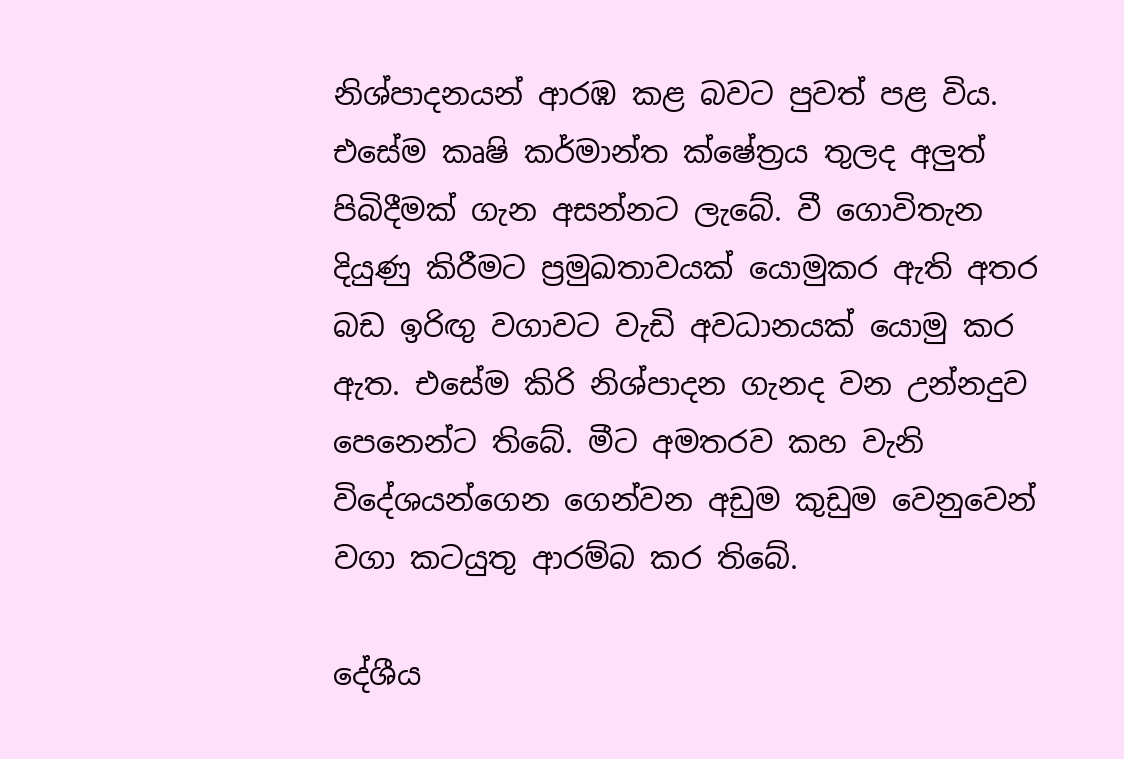නිශ්පාදනයන් ආරඹ කළ බවට පුවත් පළ විය. එසේම කෘෂි කර්මාන්ත ක්ෂේත්‍රය තුලද අලුත් පිබිදීමක් ගැන අසන්නට ලැබේ. වී ගොවිතැන දියුණු කිරීමට ප්‍රමුඛතාවයක් යොමුකර ඇති අතර බඩ ඉරිඟු වගාවට වැඩි අවධානයක් යොමු කර ඇත. එසේම කිරි නිශ්පාදන ගැනද වන උන්නදුව පෙනෙන්ට තිබේ. මීට අමතරව කහ වැනි විදේශයන්ගෙන ගෙන්වන අඩුම කුඩුම වෙනුවෙන් වගා කටයුතු ආරම්බ කර තිබේ.

දේශීය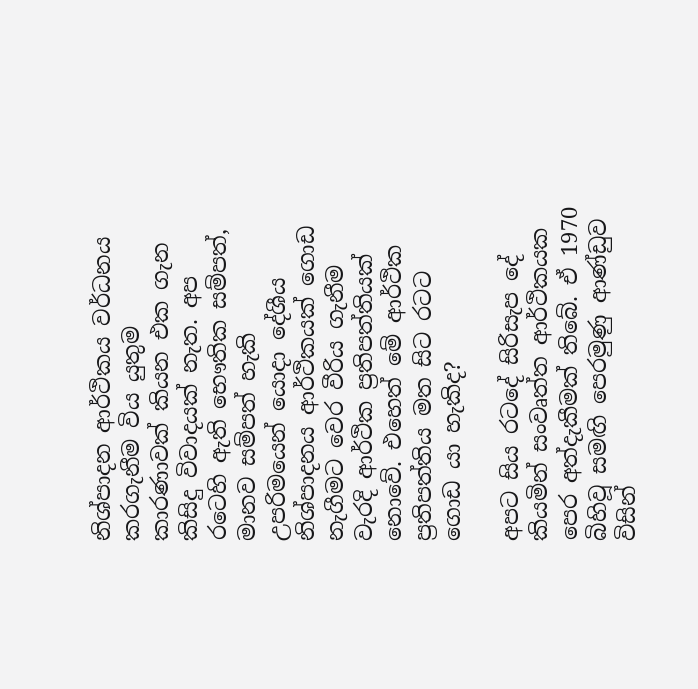නිශ්පාදන ආර්ථිකය වර්ධනය කරගැනීම විය යුතුම කාරණාවක් කියන එක ගැන කිසිදු විවාදයක් නැත. අප රටෙහි ඇති භෞතික සම්පත්, මානව සම්පත් හැකි උපරිමයෙන් යොදා දේශීය නිශ්පාදනය ආර්ථිකයක් ගොඩ නැගීමට වෙර වීරිය ගැනීම වැරදි ආර්ථික ප්‍රතිපත්තියක් නොවේ. එහෙත් මේ ආර්ථික ප්‍රතිපත්තිය මත සිට රටට ගොඩ යා හැකිද?

අපට සිය රටදේ සිරිසැප දේ කියමින් සංවෘත්ත ආර්ථිකයක පෙර අත්දැකීමක් තිබේ. ඒ 1970 බිහිවූ සමඟි පෙරමුණු ආණ්ඩුව විසින්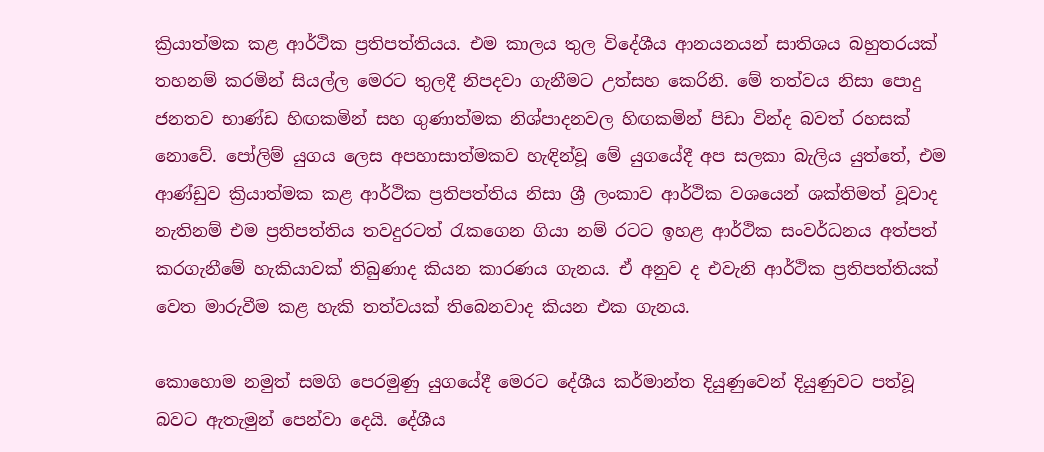ක්‍රියාත්මක කළ ආර්ථික ප්‍රතිපත්තියය. එම කාලය තුල විදේශීය ආනයනයන් සාතිශය බහුතරයක් තහනම් කරමින් සියල්ල මෙරට තුලදී නිපදවා ගැනීමට උත්සහ කෙරිනි. මේ තත්වය නිසා පොදු ජනතව භාණ්ඩ හිඟකමින් සහ ගුණාත්මක නිශ්පාදනවල හිඟකමින් පිඩා වින්ද බවත් රහසක් නොවේ. පෝලිම් යුගය ලෙස අපහාසාත්මකව හැඳින්වූ මේ යුගයේදී අප සලකා බැලිය යුත්තේ, එම ආණ්ඩුව ක්‍රියාත්මක කළ ආර්ථික ප්‍රතිපත්තිය නිසා ශ්‍රී ලංකාව ආර්ථික වශයෙන් ශක්තිමත් වූවාද නැතිනම් එම ප්‍රතිපත්තිය තවදුරටත් රැකගෙන ගියා නම් රටට ඉහළ ආර්ථික සංවර්ධනය අත්පත් කරගැනීමේ හැකියාවක් තිබුණාද කියන කාරණය ගැනය. ඒ අනුව ද එවැනි ආර්ථික ප්‍රතිපත්තියක් වෙත මාරුවීම කළ හැකි තත්වයක් තිබෙනවාද කියන එක ගැනය.

කොහොම නමුත් සමගි පෙරමුණු යුගයේදී මෙරට දේශීය කර්මාන්ත දියුණුවෙන් දියුණුවට පත්වූ බවට ඇතැමුන් පෙන්වා දෙයි. දේශීය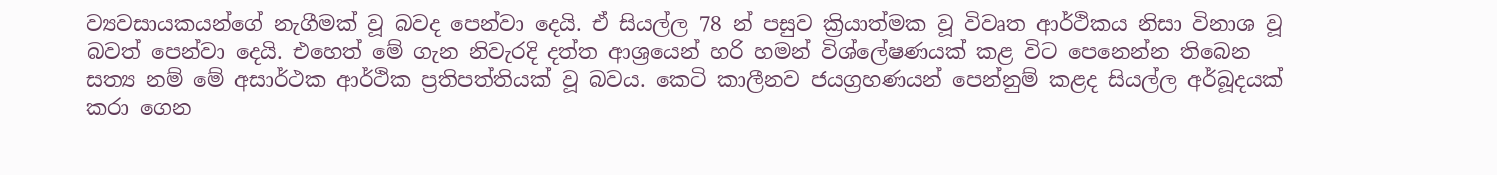ව්‍යවසායකයන්ගේ නැගීමක් වූ බවද පෙන්වා දෙයි. ඒ සියල්ල 78 න් පසුව ක්‍රියාත්මක වූ විවෘත ආර්ථිකය නිසා විනාශ වූ බවත් පෙන්වා දෙයි. එහෙත් මේ ගැන නිවැරදි දත්ත ආශ්‍රයෙන් හරි හමන් විශ්ලේෂණයක් කළ විට පෙනෙන්න තිබෙන සත්‍ය නම් මේ අසාර්ථක ආර්ථික ප්‍රතිපත්තියක් වූ බවය. කෙටි කාලීනව ජයග්‍රහණයන් පෙන්නුම් කළද සියල්ල අර්බූදයක් කරා ගෙන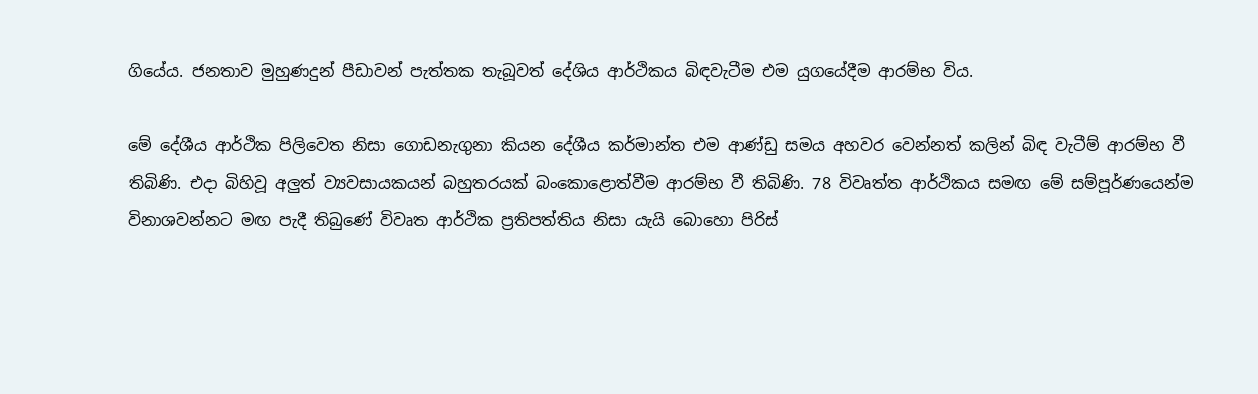ගියේය. ජනතාව මුහුණදුන් පීඩාවන් පැත්තක තැබූවත් දේශිය ආර්ථිකය බිඳවැටීම එම යුගයේදීම ආරම්භ විය.

මේ දේශීය ආර්ථික පිලිවෙත නිසා ගොඩනැගුනා කියන දේශීය කර්මාන්ත එම ආණ්ඩු සමය අහවර වෙන්නත් කලින් බිඳ වැටීම් ආරම්භ වී තිබිණි. එදා බිහිවූ අලුත් ව්‍යවසායකයන් බහුතරයක් බංකොළොත්වීම ආරම්භ වී තිබිණි. 78 විවෘත්ත ආර්ථිකය සමඟ මේ සම්පූර්ණයෙන්ම විනාශවන්නට මඟ පැදී තිබුණේ විවෘත ආර්ථික ප්‍රතිපත්තිය නිසා යැයි බොහො පිරිස්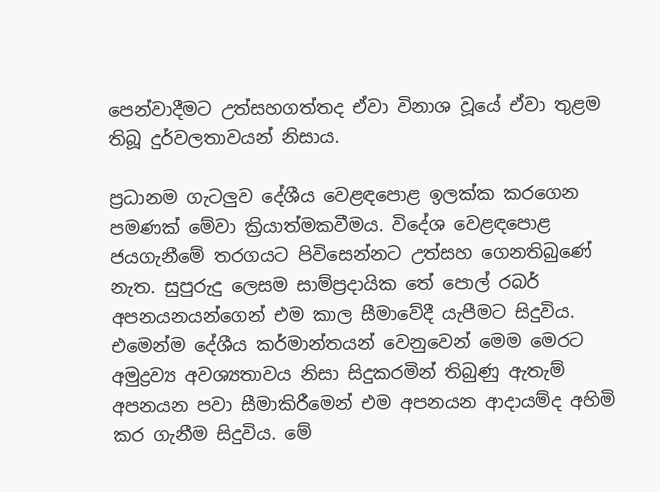පෙන්වාදීමට උත්සහගත්තද ඒවා විනාශ වූයේ ඒවා තුළම තිබූ දුර්වලතාවයන් නිසාය.

ප්‍රධානම ගැටලුව දේශීය වෙළඳපොළ ඉලක්ක කරගෙන පමණක් මේවා ක්‍රියාත්මකවීමය. විදේශ වෙළඳපොළ ජයගැනීමේ තරගයට පිවිසෙන්නට උත්සහ ගෙනතිබුණේ නැත. සුපුරුදු ලෙසම සාම්ප්‍රදායික තේ පොල් රබර් අපනයනයන්ගෙන් එම කාල සීමාවේදී යැපීමට සිදුවිය. එමෙන්ම දේශීය කර්මාන්තයන් වෙනුවෙන් මෙම මෙරට අමුද්‍රව්‍ය අවශ්‍යතාවය නිසා සිදුකරමින් තිබුණු ඇතැම් අපනයන පවා සීමාකිරීමෙන් එම අපනයන ආදායම්ද අහිමි කර ගැනීම සිදුවිය. මේ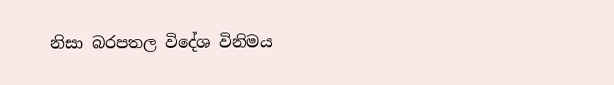නිසා බරපතල විදේශ විනිමය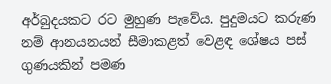අර්බුදයකට රට මුහුණ පැවේය. පුදුමයට කරුණ නම් ආනයනයන් සීමාකළත් වෙළඳ ශේෂය පස් ගුණයකින් පමණ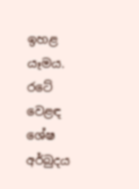ඉහළ යෑමය. රටේ වෙළඳ ශේෂ අර්බුදය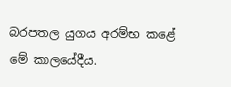බරපතල යුගය අරම්භ කළේ මේ කාලයේදීය.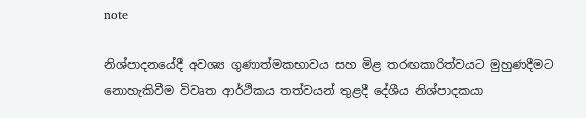note

නිශ්පාදනයේදී අවශ්‍ය ගුණාත්මකභාවය සහ මිළ තරඟකාරිත්වයට මුහුණදීමට නොහැකිවීම විවෘත ආර්ථිකය තත්වයන් තුළදී දේශීය නිශ්පාදකයා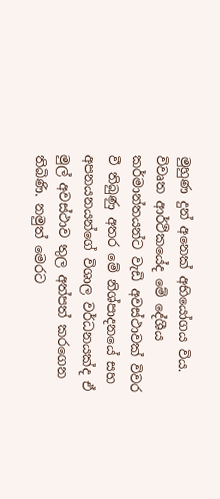මුහුණ දුන් අනෙක් අභියෝගය විය. විවෘත ආර්ථිකයේද මේ දේශීය කර්මාන්තයන්ට වැඩි අවස්ථාවක් විවර වී තිබුණු අතර මේ නිශ්පාදනයේ සහ අපනයනයන්ගේ විශාල වර්ධනයක්ද ඒ මුල් අවස්ථාව තුල අත්පත් කරගෙන තිබිණි. නමුත් මෙරට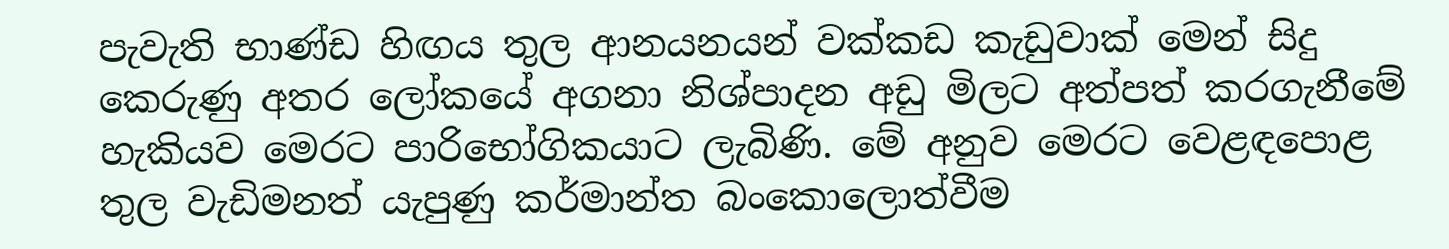පැවැති භාණ්ඩ හිඟය තුල ආනයනයන් වක්කඩ කැඩුවාක් මෙන් සිදු කෙරුණු අතර ලෝකයේ අගනා නිශ්පාදන අඩු මිලට අත්පත් කරගැනීමේ හැකියව මෙරට පාරිභෝගිකයාට ලැබිණි. මේ අනුව මෙරට වෙළඳපොළ තුල වැඩිමනත් යැපුණු කර්මාන්ත බංකොලොත්වීම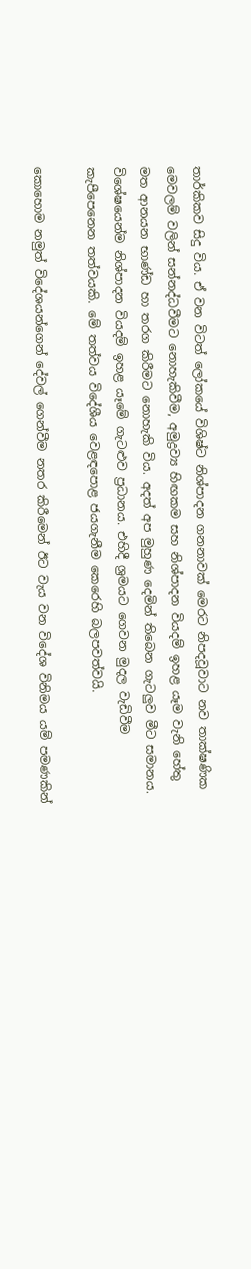තාර්කිකව සිදු විය. ඒ වන විටත් ලෝකයේ විශිෂ්ට නිශ්පාදන ගනනාවක් මෙරට නිපදවූවාට නව තාක්ෂණික මෙවලම් වලින් සන්නද්ධවීමට නොහැකිවීම, අමුද්‍රව්‍ය හිඟකම සහ නිශ්පාදන වියදම් ඉහළ යෑම වැනි හේතු මත ආනයන භාණ්ඩ හා තරග කිරීමට නොහැකි විය. අදත් අප මුහුණ දෙමින් තිබෙන ගැටලුව මීට සමානය. විශේෂයෙන්ම නිශ්පාදන වියදම් ඉහළ යෑමේ ගැටළුව ප්‍රධානය. එහිදී ශ්‍රමයට ගෙවන මුදල වැඩිවීම කැපීපෙනෙන තත්වයකි. මේ තත්වය විදේශීය වෙළඳපොළ ජයගැනීම කෙරෙහි බලපවත්වයි.

කොහොම නමුත් විදේශයන්ගෙන් දේවල් ගෙන්වීම නතර කිරීමෙන් ඊට වැය වන විදේශ විනිමය යම් පමණකින්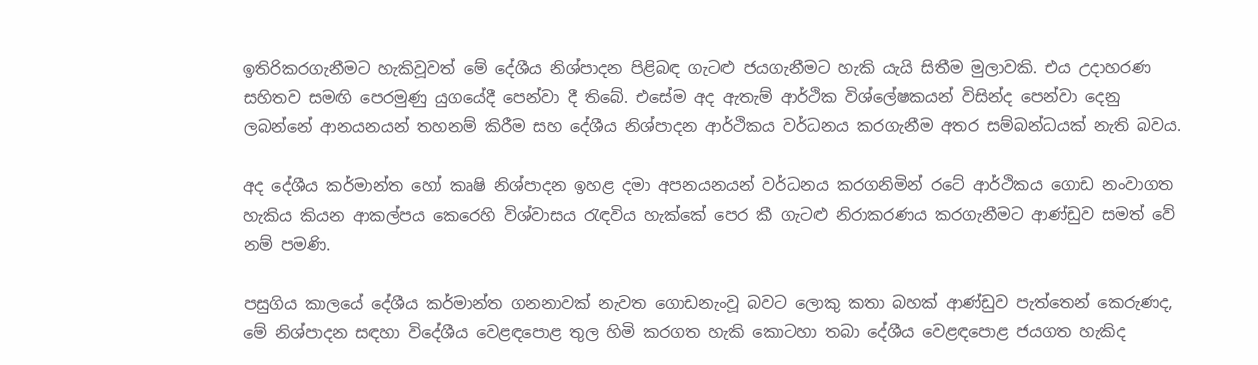ඉතිරිකරගැනීමට හැකිවූවත් මේ දේශීය නිශ්පාදන පිළිබඳ ගැටළු ජයගැනීමට හැකි යැයි සිතීම මුලාවකි. එය උදාහරණ සහිතව සමඟි පෙරමුණු යුගයේදී පෙන්වා දී තිබේ. එසේම අද ඇතැම් ආර්ථික විශ්ලේෂකයන් විසින්ද පෙන්වා දෙනු ලබන්නේ ආනයනයන් තහනම් කිරීම සහ දේශීය නිශ්පාදන ආර්ථිකය වර්ධනය කරගැනීම අතර සම්බන්ධයක් නැති බවය.

අද දේශීය කර්මාන්ත හෝ කෘෂි නිශ්පාදන ඉහළ දමා අපනයනයන් වර්ධනය කරගනිමින් රටේ ආර්ථිකය ගොඩ නංවාගත හැකිය කියන ආකල්පය කෙරෙහි විශ්වාසය රැඳවිය හැක්කේ පෙර කී ගැටළු නිරාකරණය කරගැනීමට ආණ්ඩුව සමත් වේ නම් පමණි.

පසුගිය කාලයේ දේශීය කර්මාන්ත ගනනාවක් නැවත ගොඩනැංවූ බවට ලොකු කතා බහක් ආණ්ඩුව පැත්තෙන් කෙරුණද, මේ නිශ්පාදන සඳහා විදේශීය වෙළඳපොළ තුල හිමි කරගත හැකි කොටහා තබා දේශීය වෙළඳපොළ ජයගත හැකිද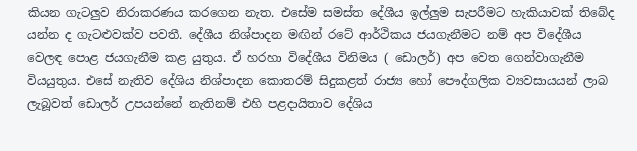කියන ගැටලුව නිරාකරණය කරගෙන නැත. එසේම සමස්ත දේශීය ඉල්ලුම සැපරීමට හැකියාවක් තිබේද යන්න ද ගැටළුවක්ව පවතී. දේශීය නිශ්පාදන මඟින් රටේ ආර්ථිකය ජයගැනීමට නම් අප විදේශීය වෙලඳ පොළ ජයගැනීම කළ යුතුය. ඒ හරහා විදේශීය විනිමය ( ඩොලර්) අප වෙත ගෙන්වාගැනීම වියයුතුය. එසේ නැතිව දේශිය නිශ්පාදන කොතරම් සිදුකළත් රාජ්‍ය හෝ පෞද්ගලික ව්‍යවසායයන් ලාබ ලැබූවත් ඩොලර් උපයන්නේ නැතිනම් එහි පළදායිතාව දේශිය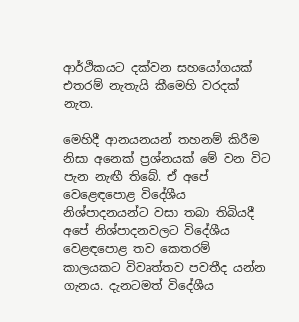ආර්ථිකයට දක්වන සහයෝගයක් එතරම් නැතැයි කීමෙහි වරදක් නැත.

මෙහිදී ආනයනයන් තහනම් කිරීම නිසා අනෙක් ප්‍රශ්නයක් මේ වන විට පැන නැඟී තිබේ. ඒ අපේ වෙළෙඳපොළ විදේශීය නිශ්පාදනයන්ට වසා තබා තිබියදී අපේ නිශ්පාදනවලට විදේශීය වෙළඳපොළ තව කෙතරම් කාලයකට විවෘත්තව පවතීද යන්න ගැනය. දැනටමත් විදේශීය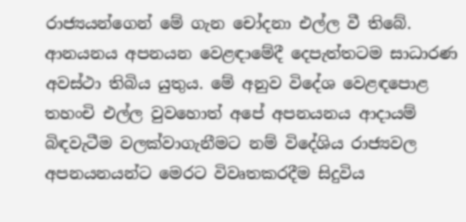රාජ්‍යයන්ගෙන් මේ ගැන චෝදනා එල්ල වී තිබේ. ආනයනය අපනයන වෙළඳාමේදී දෙපැත්තටම සාධාරණ අවස්ථා තිබිය යුතුය. මේ අනුව විදේශ වෙළඳපොළ තහංචි එල්ල වුවහොත් අපේ අපනයනය ආදායම් බිඳවැටීම වලක්වාගැනීමට නම් විදේශිය රාජ්‍යවල අපනයනයන්ට මෙරට විවෘතකරදීම සිදුවිය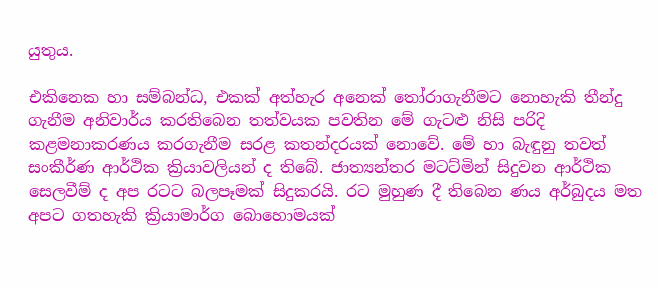යුතුය.

එකිනෙක හා සම්බන්ධ, එකක් අත්හැර අනෙක් තෝරාගැනීමට නොහැකි තීන්දු ගැනීම අනිවාර්ය කරතිබෙන තත්වයක පවතින මේ ගැටළු නිසි පරිදි කළමනාකරණය කරගැනීම සරළ කතන්දරයක් නොවේ. මේ හා බැඳුනු තවත් සංකීර්ණ ආර්ථික ක්‍රියාවලියන් ද තිබේ. ජාත්‍යන්තර මටට්මින් සිදුවන ආර්ථික සෙලවීම් ද අප රටට බලපෑමක් සිදුකරයි. රට මුහුණ දී තිබෙන ණය අර්බුදය මත අපට ගතහැකි ක්‍රියාමාර්ග බොහොමයක්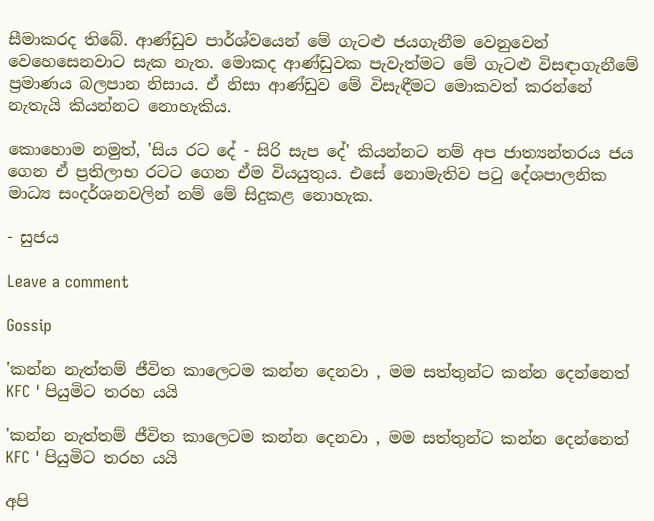සීමාකරද තිබේ. ආණ්ඩුව පාර්ශ්වයෙන් මේ ගැටළු ජයගැනීම වෙනුවෙන් වෙහෙසෙනවාට සැක නැත. මොකද ආණ්ඩුවක පැවැත්මට මේ ගැටළු විසඳාගැනීමේ ප්‍රමාණය බලපාන නිසාය. ඒ නිසා ආණ්ඩුව මේ විසැඳීමට මොකවත් කරන්නේ නැතැයි කියන්නට නොහැකිය.

කොහොම නමුත්, 'සිය රට දේ - සිරි සැප දේ' කියන්නට නම් අප ජාත්‍යන්තරය ජය ගෙන ඒ ප්‍රතිලාභ රටට ගෙන ඒම වියයුතුය. එසේ නොමැතිව පටු දේශපාලනික මාධ්‍ය සංදර්ශනවලින් නම් මේ සිදුකළ නොහැක.

- සුජය

Leave a comment

Gossip

'කන්න නැත්තම් ජීවිත කාලෙටම කන්න දෙනවා , මම සත්තුන්ට කන්න දෙන්නෙත් KFC ' පියුමිට තරහ යයි

'කන්න නැත්තම් ජීවිත කාලෙටම කන්න දෙනවා , මම සත්තුන්ට කන්න දෙන්නෙත් KFC ' පියුමිට තරහ යයි

අපි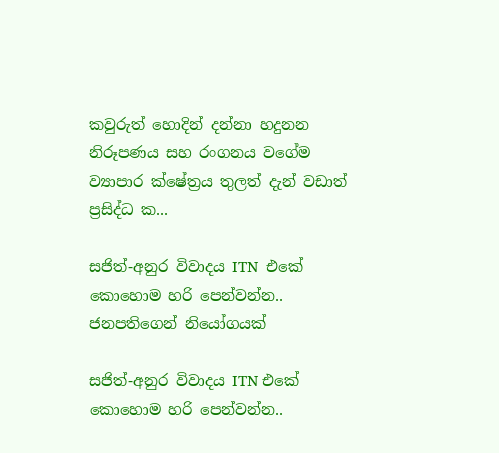කවුරුත් හොදින් දන්නා හදුනන නිරූපණය සහ රංගනය වගේම ව්‍යාපාර ක්ෂේත්‍රය තුලත් දැන් වඩාත් ප්‍රසිද්ධ ක...

සජිත්-අනුර විවාදය ITN  එකේ කොහොම හරි පෙන්වන්න.. ජනපතිගෙන් නියෝගයක්

සජිත්-අනුර විවාදය ITN එකේ කොහොම හරි පෙන්වන්න..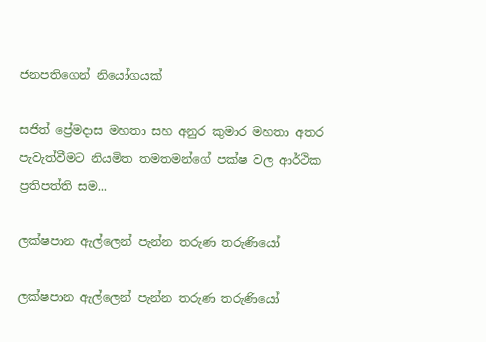ජනපතිගෙන් නියෝගයක්

සජිත් ප්‍රේමදාස මහතා සහ අනුර කුමාර මහතා අතර පැවැත්වීමට නියමිත තමතමන්ගේ පක්ෂ වල ආර්ථික ප්‍රතිපත්ති සම...

ලක්ෂපාන ඇල්ලෙන් පැන්න තරුණ තරුණියෝ

ලක්ෂපාන ඇල්ලෙන් පැන්න තරුණ තරුණියෝ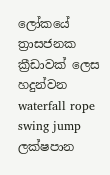ලෝකයේ ත්‍රාසජනක ක්‍රීඩාවක් ලෙස හදුන්වන waterfall rope swing jump ලක්ෂපාන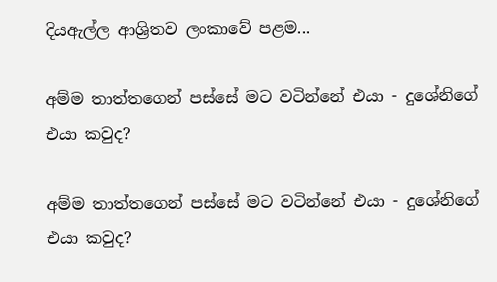දියඇල්ල ආශ්‍රිතව ලංකාවේ පළම...

අම්ම තාත්තගෙන් පස්සේ මට වටින්නේ එයා - දුශේනිගේ එයා කවුද?

අම්ම තාත්තගෙන් පස්සේ මට වටින්නේ එයා - දුශේනිගේ එයා කවුද?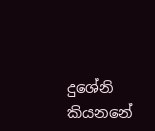දුශේනි කියනනේ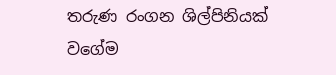තරුණ රංගන ශිල්පිනියක් වගේම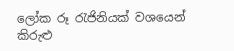ලෝක රූ රැජිනියක් වශයෙන් කිරුළු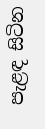පැළඳ සිටින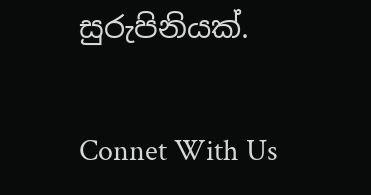සුරුපිනියක්.

Connet With Us